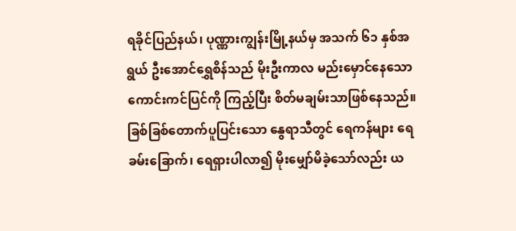ရခိုင်ပြည်နယ်၊ ပုဏ္ဏားကျွန်းမြို့နယ်မှ အသက် ၆၁ နှစ်အရွယ် ဦးအောင်ရွှေစိန်သည် မိုးဦးကာလ မည်းမှောင်နေသော ကောင်းကင်ပြင်ကို ကြည့်ပြီး စိတ်မချမ်းသာဖြစ်နေသည်။
ခြစ်ခြစ်တောက်ပူပြင်းသော နွေရာသီတွင် ရေကန်များ ရေခမ်းခြောက်၊ ရေရှားပါလာ၍ မိုးမျှော်မိခဲ့သော်လည်း ယ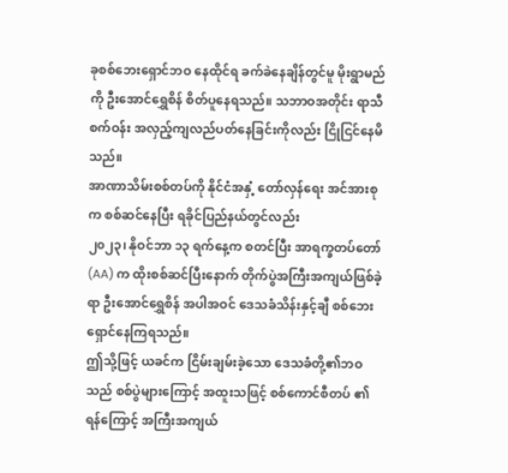ခုစစ်ဘေးရှောင်ဘဝ နေထိုင်ရ ခက်ခဲနေချိန်တွင်မူ မိုးရွာမည်ကို ဦးအောင်ရွှေစိန် စိတ်ပူနေရသည်။ သဘာဝအတိုင်း ရာသီစက်ဝန်း အလှည့်ကျလည်ပတ်နေခြင်းကိုလည်း ငြိုငြင်နေမိသည်။
အာဏာသိမ်းစစ်တပ်ကို နိုင်ငံအနှံ့ တော်လှန်ရေး အင်အားစုက စစ်ဆင်နေပြီး ရခိုင်ပြည်နယ်တွင်လည်း
၂၀၂၃၊ နိုဝင်ဘာ ၁၃ ရက်နေ့က စတင်ပြီး အာရက္ခတပ်တော် (AA) က ထိုးစစ်ဆင်ပြီးနောက် တိုက်ပွဲအကြီးအကျယ်ဖြစ်ခဲ့ရာ ဦးအောင်ရွှေစိန် အပါအဝင် ဒေသခံသိန်းနှင့်ချီ စစ်ဘေးရှောင်နေကြရသည်။
ဤသို့ဖြင့် ယခင်က ငြိမ်းချမ်းခဲ့သော ဒေသခံတို့၏ဘဝသည် စစ်ပွဲများကြောင့် အထူးသဖြင့် စစ်ကောင်စီတပ် ၏ ရန်ကြောင့် အကြီးအကျယ်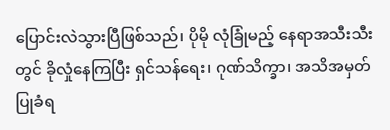ပြောင်းလဲသွားပြီဖြစ်သည်၊ ပိုမို လုံခြုံမည့် နေရာအသီးသီးတွင် ခိုလှုံနေကြပြီး ရှင်သန်ရေး၊ ဂုဏ်သိက္ခာ၊ အသိအမှတ်ပြုခံရ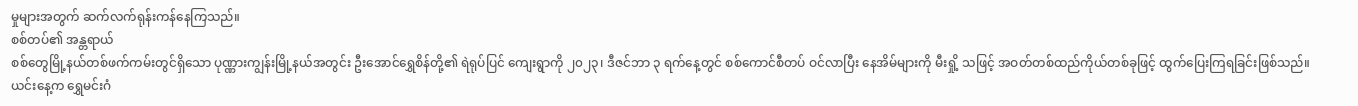မှုများအတွက် ဆက်လက်ရုန်းကန်နေကြသည်။
စစ်တပ်၏ အန္တရာယ်
စစ်တွေမြို့နယ်တစ်ဖက်ကမ်းတွင်ရှိသော ပုဏ္ဏားကျွန်းမြို့နယ်အတွင်း ဦးအောင်ရွှေစိန်တို့၏ ရဲရုပ်ပြင် ကျေးရွာကို ၂၀၂၃၊ ဒီဇင်ဘာ ၃ ရက်နေ့တွင် စစ်ကောင်စီတပ် ဝင်လာပြီး နေအိမ်များကို မီးရှို့ သဖြင့် အဝတ်တစ်ထည်ကိုယ်တစ်ခုဖြင့် ထွက်ပြေးကြရခြင်းဖြစ်သည်။
ယင်းနေ့က ရွှေမင်းဂံ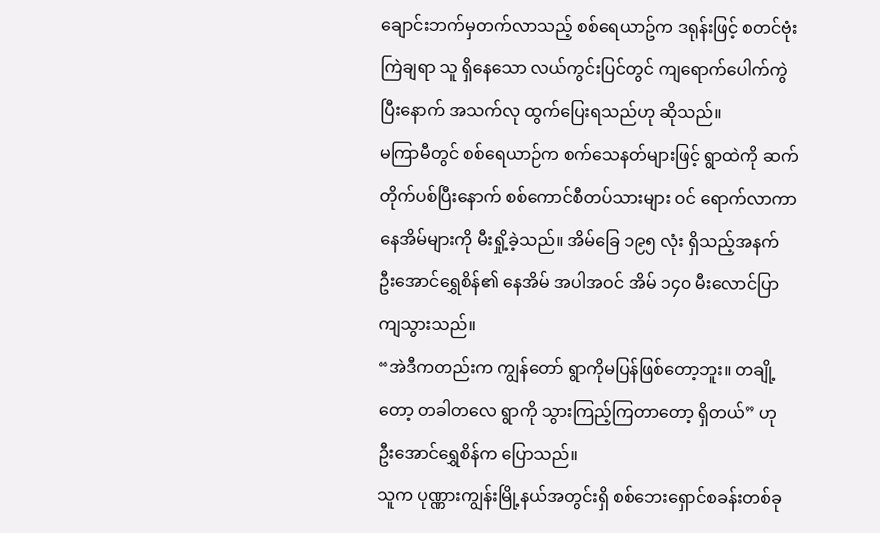ချောင်းဘက်မှတက်လာသည့် စစ်ရေယာဥ်က ဒရုန်းဖြင့် စတင်ဗုံးကြဲချရာ သူ ရှိနေသော လယ်ကွင်းပြင်တွင် ကျရောက်ပေါက်ကွဲပြီးနောက် အသက်လု ထွက်ပြေးရသည်ဟု ဆိုသည်။
မကြာမီတွင် စစ်ရေယာဉ်က စက်သေနတ်များဖြင့် ရွာထဲကို ဆက်တိုက်ပစ်ပြီးနောက် စစ်ကောင်စီတပ်သားများ ဝင် ရောက်လာကာ နေအိမ်များကို မီးရှို့ခဲ့သည်။ အိမ်ခြေ ၁၉၅ လုံး ရှိသည့်အနက် ဦးအောင်ရွှေစိန်၏ နေအိမ် အပါအဝင် အိမ် ၁၄၀ မီးလောင်ပြာကျသွားသည်။
“အဲဒီကတည်းက ကျွန်တော် ရွာကိုမပြန်ဖြစ်တော့ဘူး။ တချို့တော့ တခါတလေ ရွာကို သွားကြည့်ကြတာတော့ ရှိတယ်” ဟု ဦးအောင်ရွှေစိန်က ပြောသည်။
သူက ပုဏ္ဏားကျွန်းမြို့နယ်အတွင်းရှိ စစ်ဘေးရှောင်စခန်းတစ်ခု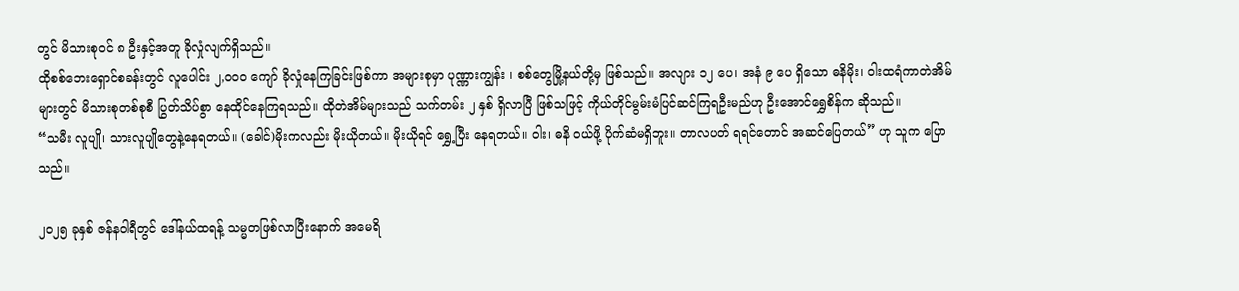တွင် မိသားစုဝင် ၈ ဦးနှင့်အတူ ခိုလှုံလျက်ရှိသည်။
ထိုစစ်ဘေးရှောင်စခန်းတွင် လူပေါင်း ၂,၀၀၀ ကျော် ခိုလှုံနေကြခြင်းဖြစ်ကာ အများစုမှာ ပုဏ္ဏားကျွန်း ၊ စစ်တွေမြို့နယ်တို့မှ ဖြစ်သည်။ အလျား ၁၂ ပေ၊ အနံ ၉ ပေ ရှိသော ဓနိမိုး၊ ဝါးထရံကာတဲအိမ်များတွင် မိသားစုတစ်စုစီ ပြွတ်သိပ်စွာ နေထိုင်နေကြရသည်။ ထိုတဲအိမ်များသည် သက်တမ်း ၂ နှစ် ရှိလာပြီ ဖြစ်သဖြင့် ကိုယ်တိုင်မွမ်းမံပြင်ဆင်ကြရဦးမည်ဟု ဦးအောင်ရွှေစိန်က ဆိုသည်။
“သမီး လူပျို၊ သားလူပျိုတွေနဲ့နေရတယ်။ (ခေါင်)မိုးကလည်း မိုးယိုတယ်။ မိုးယိုရင် ရွှေ့ပြီး နေရတယ်။ ဝါး၊ ဓနိ ဝယ်ဖို့ ပိုက်ဆံမရှိဘူး။ တာလပတ် ရရင်တောင် အဆင်ပြေတယ်” ဟု သူက ပြောသည်။

၂၀၂၅ ခုနှစ် ဇန်နဝါရီတွင် ဒေါ်နယ်ထရန့် သမ္မတဖြစ်လာပြီးနောက် အမေရိ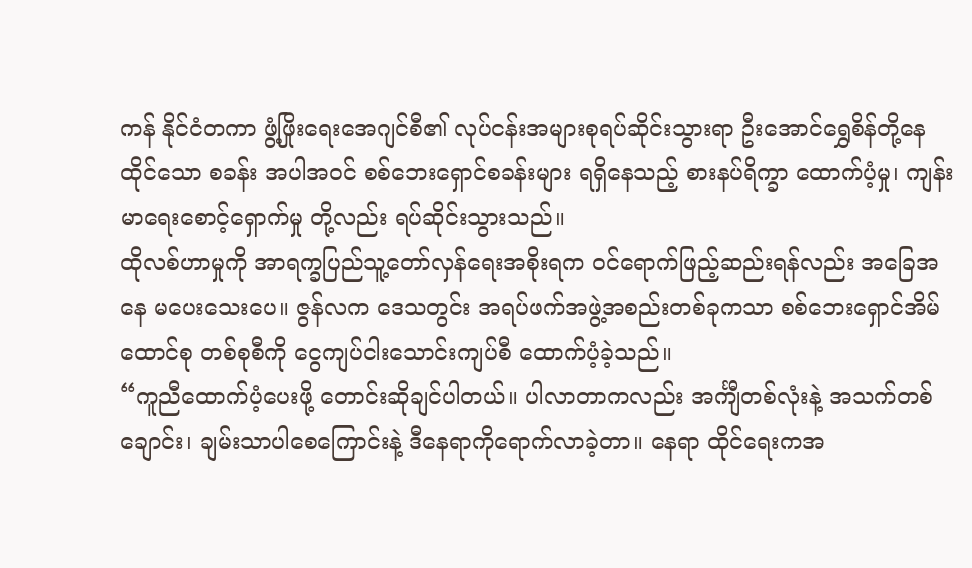ကန် နိုင်ငံတကာ ဖွံ့ဖြိုးရေးအေဂျင်စီ၏ လုပ်ငန်းအများစုရပ်ဆိုင်းသွားရာ ဦးအောင်ရွှေစိန်တို့နေထိုင်သော စခန်း အပါအဝင် စစ်ဘေးရှောင်စခန်းများ ရရှိနေသည့် စားနပ်ရိက္ခာ ထောက်ပံ့မှု၊ ကျန်းမာရေးစောင့်ရှောက်မှု တို့လည်း ရပ်ဆိုင်းသွားသည်။
ထိုလစ်ဟာမှုကို အာရက္ခပြည်သူ့တော်လှန်ရေးအစိုးရက ဝင်ရောက်ဖြည့်ဆည်းရန်လည်း အခြေအနေ မပေးသေးပေ။ ဇွန်လက ဒေသတွင်း အရပ်ဖက်အဖွဲ့အစည်းတစ်ခုကသာ စစ်ဘေးရှောင်အိမ်ထောင်စု တစ်စုစီကို ငွေကျပ်ငါးသောင်းကျပ်စီ ထောက်ပံ့ခဲ့သည်။
“ကူညီထောက်ပံ့ပေးဖို့ တောင်းဆိုချင်ပါတယ်။ ပါလာတာကလည်း အင်္ကျီတစ်လုံးနဲ့ အသက်တစ်ချောင်း၊ ချမ်းသာပါစေကြောင်းနဲ့ ဒီနေရာကိုရောက်လာခဲ့တာ။ နေရာ ထိုင်ရေးကအ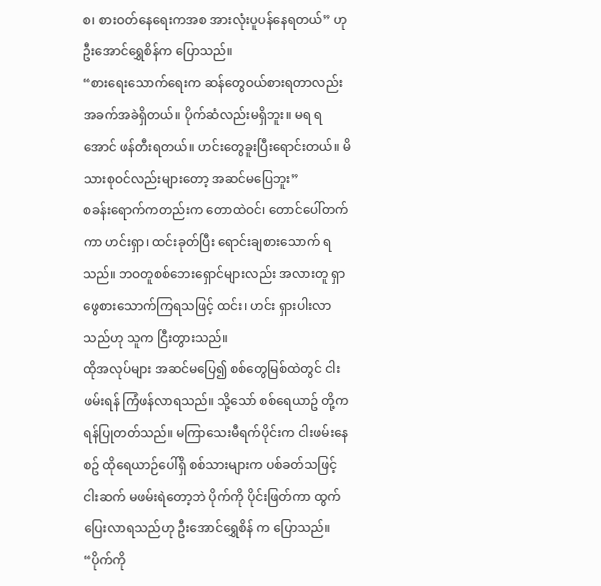စ၊ စားဝတ်နေရေးကအစ အားလုံးပူပန်နေရတယ်” ဟု ဦးအောင်ရွှေစိန်က ပြောသည်။
“စားရေးသောက်ရေးက ဆန်တွေဝယ်စားရတာလည်း အခက်အခဲရှိတယ်။ ပိုက်ဆံလည်းမရှိဘူး။ မရ ရအောင် ဖန်တီးရတယ်။ ဟင်းတွေခူးပြီးရောင်းတယ်။ မိသားစုဝင်လည်းများတော့ အဆင်မပြေဘူး”
စခန်းရောက်ကတည်းက တောထဲဝင်၊ တောင်ပေါ်တက်ကာ ဟင်းရှာ၊ ထင်းခုတ်ပြီး ရောင်းချစားသောက် ရသည်။ ဘဝတူစစ်ဘေးရှောင်များလည်း အလားတူ ရှာဖွေစားသောက်ကြရသဖြင့် ထင်း၊ ဟင်း ရှားပါးလာသည်ဟု သူက ငြီးတွားသည်။
ထိုအလုပ်များ အဆင်မပြေ၍ စစ်တွေမြစ်ထဲတွင် ငါးဖမ်းရန် ကြံဖန်လာရသည်။ သို့သော် စစ်ရေယာဥ် တို့က ရန်ပြုတတ်သည်။ မကြာသေးမီရက်ပိုင်းက ငါးဖမ်းနေစဥ် ထိုရေယာဉ်ပေါ်ရှိ စစ်သားများက ပစ်ခတ်သဖြင့် ငါးဆက် မဖမ်းရဲတော့ဘဲ ပိုက်ကို ပိုင်းဖြတ်ကာ ထွက်ပြေးလာရသည်ဟု ဦးအောင်ရွှေစိန် က ပြောသည်။
“ပိုက်ကို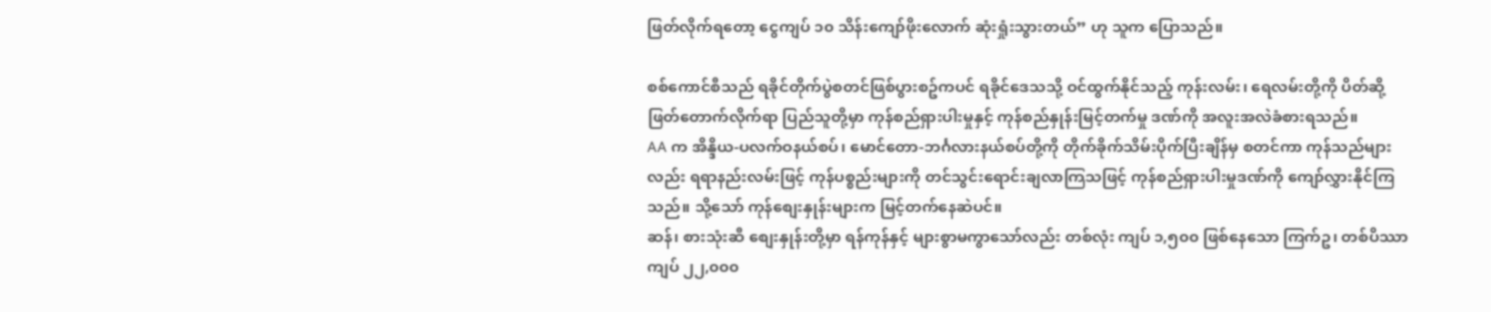ဖြတ်လိုက်ရတော့ ငွေကျပ် ၁၀ သိန်းကျော်ဖိုးလောက် ဆုံးရှုံးသွားတယ်” ဟု သူက ပြောသည်။

စစ်ကောင်စီသည် ရခိုင်တိုက်ပွဲစတင်ဖြစ်ပွားစဥ်ကပင် ရခိုင်ဒေသသို့ ဝင်ထွက်နိုင်သည့် ကုန်းလမ်း၊ ရေလမ်းတို့ကို ပိတ်ဆို့ဖြတ်တောက်လိုက်ရာ ပြည်သူတို့မှာ ကုန်စည်ရှားပါးမှုနှင့် ကုန်စည်နှုန်းမြင့်တက်မှု ဒဏ်ကို အလူးအလဲခံစားရသည်။
AA က အိန္ဒိယ-ပလက်ဝနယ်စပ်၊ မောင်တော-ဘင်္ဂလားနယ်စပ်တို့ကို တိုက်ခိုက်သိမ်းပိုက်ပြီးချိန်မှ စတင်ကာ ကုန်သည်များလည်း ရရာနည်းလမ်းဖြင့် ကုန်ပစ္စည်းများကို တင်သွင်းရောင်းချလာကြသဖြင့် ကုန်စည်ရှားပါးမှုဒဏ်ကို ကျော်လွှားနိုင်ကြသည်။ သို့သော် ကုန်စျေးနှုန်းများက မြင့်တက်နေဆဲပင်။
ဆန်၊ စားသုံးဆီ စျေးနှုန်းတို့မှာ ရန်ကုန်နှင့် များစွာမကွာသော်လည်း တစ်လုံး ကျပ် ၁,၅၀၀ ဖြစ်နေသော ကြက်ဥ၊ တစ်ပိဿာ ကျပ် ၂၂,၀၀၀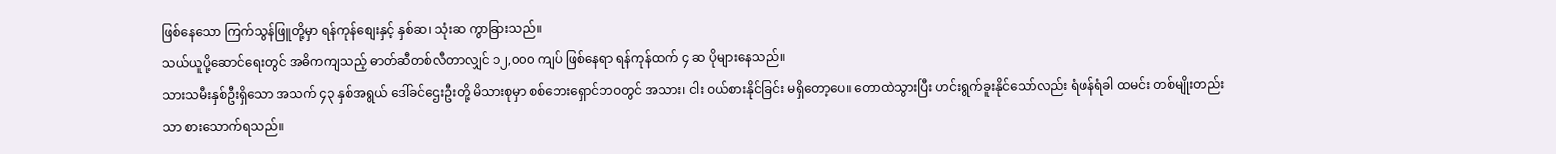ဖြစ်နေသော ကြက်သွန်ဖြူတို့မှာ ရန်ကုန်စျေးနှင့် နှစ်ဆ၊ သုံးဆ ကွာခြားသည်။
သယ်ယူပို့ဆောင်ရေးတွင် အဓိကကျသည့် ဓာတ်ဆီတစ်လီတာလျှင် ၁၂,၀၀၀ ကျပ် ဖြစ်နေရာ ရန်ကုန်ထက် ၄ ဆ ပိုများနေသည်။
သားသမီးနှစ်ဦးရှိသော အသက် ၄၃ နှစ်အရွယ် ဒေါ်ခင်ဌေးဦးတို့ မိသားစုမှာ စစ်ဘေးရှောင်ဘဝတွင် အသား၊ ငါး ဝယ်စားနိုင်ခြင်း မရှိတော့ပေ။ တောထဲသွားပြီး ဟင်းရွက်ခူးနိုင်သော်လည်း ရံဖန်ရံခါ ထမင်း တစ်မျိုးတည်းသာ စားသောက်ရသည်။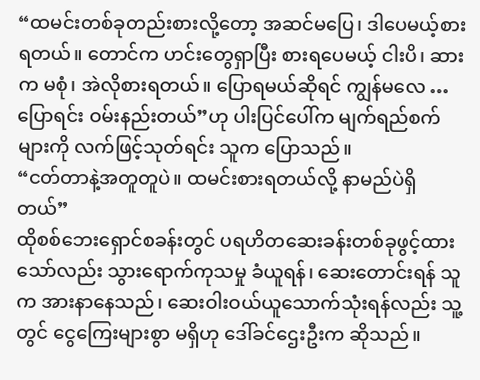“ထမင်းတစ်ခုတည်းစားလို့တော့ အဆင်မပြေ၊ ဒါပေမယ့်စားရတယ်။ တောင်က ဟင်းတွေရှာပြီး စားရပေမယ့် ငါးပိ၊ ဆားက မစုံ၊ အဲလိုစားရတယ်။ ပြောရမယ်ဆိုရင် ကျွန်မလေ … ပြောရင်း ဝမ်းနည်းတယ်”ဟု ပါးပြင်ပေါ်က မျက်ရည်စက်များကို လက်ဖြင့်သုတ်ရင်း သူက ပြောသည်။
“ငတ်တာနဲ့အတူတူပဲ။ ထမင်းစားရတယ်လို့ နာမည်ပဲရှိတယ်”
ထိုစစ်ဘေးရှောင်စခန်းတွင် ပရဟိတဆေးခန်းတစ်ခုဖွင့်ထားသော်လည်း သွားရောက်ကုသမှု ခံယူရန်၊ ဆေးတောင်းရန် သူက အားနာနေသည်၊ ဆေးဝါးဝယ်ယူသောက်သုံးရန်လည်း သူ့တွင် ငွေကြေးများစွာ မရှိဟု ဒေါ်ခင်ဌေးဦးက ဆိုသည်။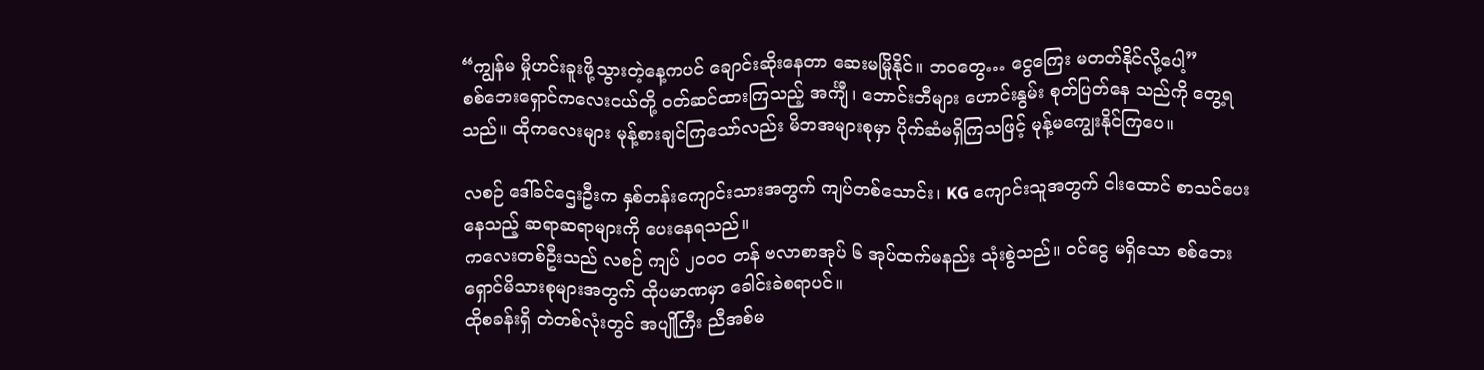“ကျွန်မ မှိုဟင်းခူးဖို့သွားတဲ့နေ့ကပင် ချောင်းဆိုးနေတာ ဆေးမမြိုနိုင်။ ဘဝတွေ… ငွေကြေး မတတ်နိုင်လို့ပေါ့”
စစ်ဘေးရှောင်ကလေးငယ်တို့ ဝတ်ဆင်ထားကြသည့် အင်္ကျီ၊ ဘောင်းဘီများ ဟောင်းနွမ်း စုတ်ပြတ်နေ သည်ကို တွေ့ရသည်။ ထိုကလေးများ မုန့်စားချင်ကြသော်လည်း မိဘအများစုမှာ ပိုက်ဆံမရှိကြသဖြင့် မုန့်မကျွေးနိုင်ကြပေ။

လစဉ် ဒေါ်ခင်ဌေးဦးက နှစ်တန်းကျောင်းသားအတွက် ကျပ်တစ်သောင်း၊ KG ကျောင်းသူအတွက် ငါးထောင် စာသင်ပေးနေသည့် ဆရာဆရာများကို ပေးနေရသည်။
ကလေးတစ်ဦးသည် လစဉ် ကျပ် ၂၀၀၀ တန် ဗလာစာအုပ် ၆ အုပ်ထက်မနည်း သုံးစွဲသည်။ ဝင်ငွေ မရှိသော စစ်ဘေးရှောင်မိသားစုများအတွက် ထိုပမာဏမှာ ခေါင်းခဲစရာပင်။
ထိုစခန်းရှိ တဲတစ်လုံးတွင် အပျိုကြီး ညီအစ်မ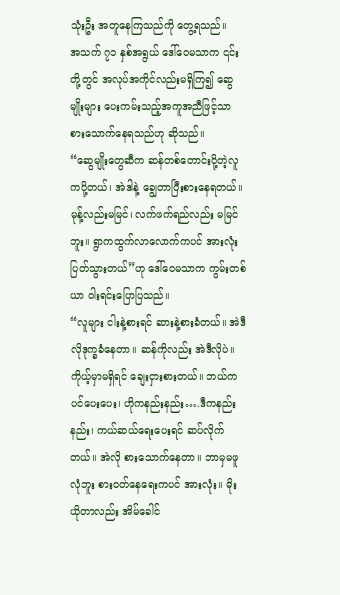သုံးဦး အတူနေကြသည်ကို တွေ့ရသည်။
အသက် ၇၁ နှစ်အရွယ် ဒေါ်ဝေမသာက ၎င်းတို့တွင် အလုပ်အကိုင်လည်းမရှိကြ၍ ဆွေမျိုးများ ပေးကမ်းသည့်အကူအညီဖြင့်သာ စားသောက်နေရသည်ဟု ဆိုသည်။
“ဆွေမျိုးတွေဆီက ဆန်တစ်တောင်းပို့တဲ့လူကပို့တယ်၊ အဲဒါနဲ့ ချွေတာပြီးစားနေရတယ်။ မုန့်လည်းမမြင်၊ လက်ဖက်ရည်လည်း မမြင်ဘူး။ ရွာကထွက်လာလောက်ကပင် အားလုံးပြတ်သွားတယ်”ဟု ဒေါ်ဝေမသာက ကွမ်းတစ်ယာ ဝါးရင်းပြောပြသည်။
“လူများ ငါးနဲ့စားရင် ဆားနဲ့စားခံတယ်။ အဲဒီလိုဒုက္ခခံနေတာ။ ဆန်ကိုလည်း အဲဒီလိုပဲ။ ကိုယ့်မှာမရှိရင် ချေးငှားစားတယ်။ ဘယ်ကပင်ပေးပေး၊ ဟိုကနည်းနည်း….ဒီကနည်းနည်း၊ ကယ်ဆယ်ရေးပေးရင် ဆပ်လိုက်တယ်။ အဲလို စားသောက်နေတာ။ ဘာမှမဖူလုံဘူး စားဝတ်နေရေးကပင် အားလုံး။ မိုးယိုတာလည်း အိမ်ခေါင်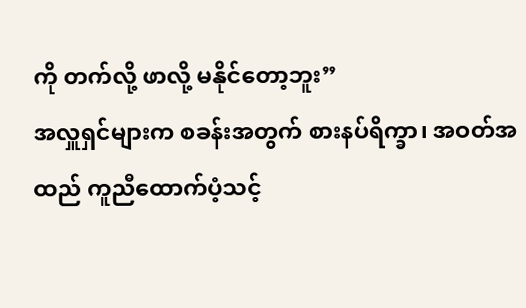ကို တက်လို့ ဖာလို့ မနိုင်တော့ဘူး”
အလှူရှင်များက စခန်းအတွက် စားနပ်ရိက္ခာ၊ အဝတ်အထည် ကူညီထောက်ပံ့သင့်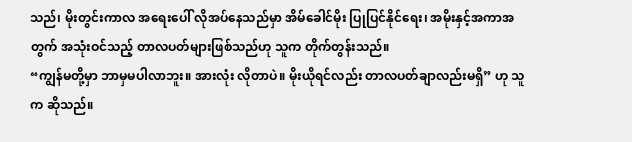သည်၊ မိုးတွင်းကာလ အရေးပေါ် လိုအပ်နေသည်မှာ အိမ်ခေါင်မိုး ပြုပြင်နိုင်ရေး၊ အမိုးနှင့်အကာအတွက် အသုံးဝင်သည့် တာလပတ်များဖြစ်သည်ဟု သူက တိုက်တွန်းသည်။
“ကျွန်မတို့မှာ ဘာမှမပါလာဘူး။ အားလုံး လိုတာပဲ။ မိုးယိုရင်လည်း တာလပတ်ချာလည်းမရှိ” ဟု သူက ဆိုသည်။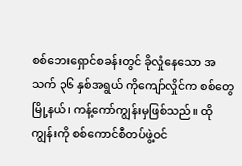စစ်ဘေးရှောင်စခန်းတွင် ခိုလှုံနေသော အသက် ၃၆ နှစ်အရွယ် ကိုကျော်လှိုင်က စစ်တွေမြို့နယ်၊ ကန့်ကော်ကျွန်းမှဖြစ်သည်။ ထိုကျွန်းကို စစ်ကောင်စီတပ်ဖွဲ့ဝင်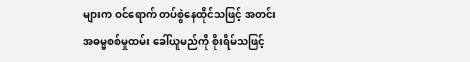များက ဝင်ရောက် တပ်စွဲနေထိုင်သဖြင့် အတင်းအဓမ္မစစ်မှုထမ်း ခေါ်ယူမည်ကို စိုးရိမ်သဖြင့်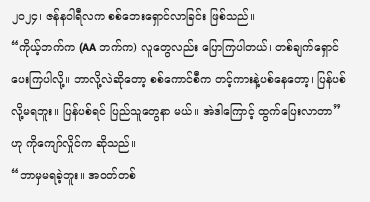၂၀၂၄၊ ဇန်နဝါရီလက စစ်ဘေးရှောင်လာခြင်း ဖြစ်သည်။
“ကိုယ့်ဘက်က (AA ဘက်က) လူတွေလည်း ပြောကြပါတယ်၊ တစ်ချက်ရှောင်ပေးကြပါလို့။ ဘာလို့လဲဆိုတော့ စစ်ကောင်စီက တင့်ကားနဲ့ပစ်နေတော့၊ ပြန်ပစ်လို့မရဘူး။ ပြန်ပစ်ရင် ပြည်သူတွေနာ မယ်။ အဲဒါကြောင့် ထွက်ပြေးလာတာ”ဟု ကိုကျော်လှိုင်က ဆိုသည်။
“ဘာမှမရခဲ့ဘူး။ အဝတ်တစ်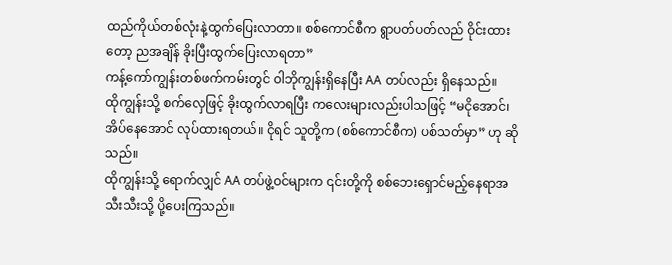ထည်ကိုယ်တစ်လုံးနဲ့ထွက်ပြေးလာတာ။ စစ်ကောင်စီက ရွာပတ်ပတ်လည် ဝိုင်းထားတော့ ညအချိန် ခိုးပြီးထွက်ပြေးလာရတာ”
ကန့်ကော်ကျွန်းတစ်ဖက်ကမ်းတွင် ဝါဘိုကျွန်းရှိနေပြီး AA တပ်လည်း ရှိနေသည်။
ထိုကျွန်းသို့ စက်လှေဖြင့် ခိုးထွက်လာရပြီး ကလေးများလည်းပါသဖြင့် “မငိုအောင်၊ အိပ်နေအောင် လုပ်ထားရတယ်။ ငိုရင် သူတို့က (စစ်ကောင်စီက) ပစ်သတ်မှာ” ဟု ဆိုသည်။
ထိုကျွန်းသို့ ရောက်လျှင် AA တပ်ဖွဲ့ဝင်များက ၎င်းတို့ကို စစ်ဘေးရှောင်မည့်နေရာအသီးသီးသို့ ပို့ပေးကြသည်။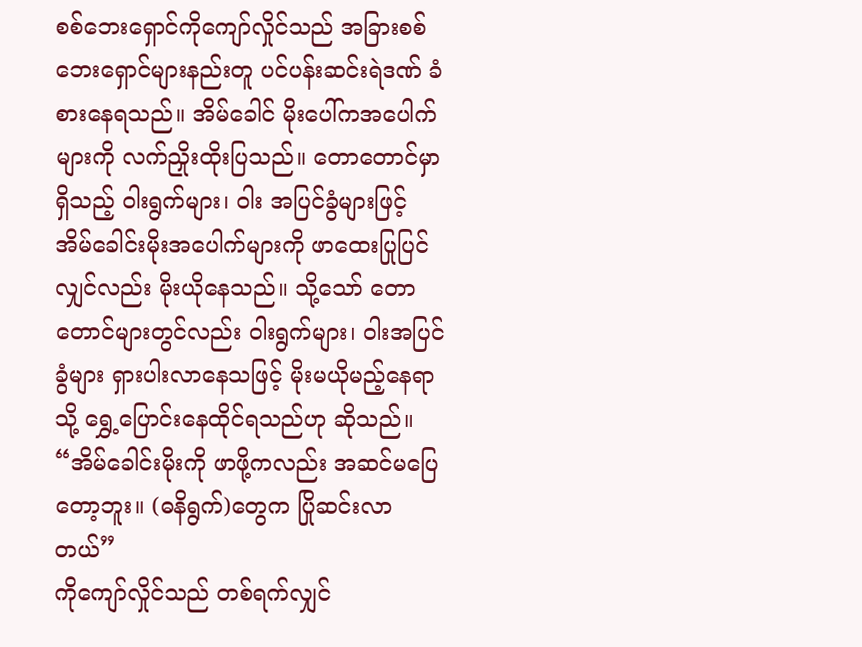စစ်ဘေးရှောင်ကိုကျော်လှိုင်သည် အခြားစစ်ဘေးရှောင်များနည်းတူ ပင်ပန်းဆင်းရဲဒဏ် ခံစားနေရသည်။ အိမ်ခေါင် မိုးပေါ်ကအပေါက်များကို လက်ညှိုးထိုးပြသည်။ တောတောင်မှာရှိသည့် ဝါးရွက်များ၊ ဝါး အပြင်ခွံများဖြင့် အိမ်ခေါင်းမိုးအပေါက်များကို ဖာထေးပြုပြင်လျှင်လည်း မိုးယိုနေသည်။ သို့သော် တောတောင်များတွင်လည်း ဝါးရွက်များ၊ ဝါးအပြင်ခွံများ ရှားပါးလာနေသဖြင့် မိုးမယိုမည့်နေရာသို့ ရွှေ့ပြောင်းနေထိုင်ရသည်ဟု ဆိုသည်။
“အိမ်ခေါင်းမိုးကို ဖာဖို့ကလည်း အဆင်မပြေတော့ဘူး။ (ဓနိရွက်)တွေက ပြိုဆင်းလာတယ်”
ကိုကျော်လှိုင်သည် တစ်ရက်လျှင်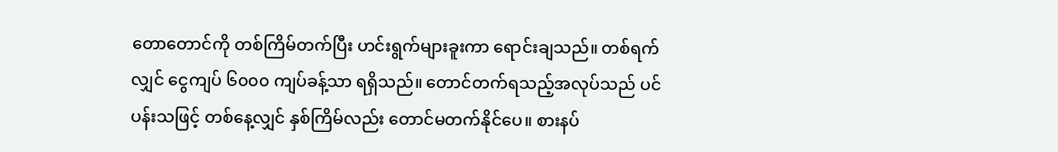တောတောင်ကို တစ်ကြိမ်တက်ပြီး ဟင်းရွက်များခူးကာ ရောင်းချသည်။ တစ်ရက်လျှင် ငွေကျပ် ၆၀၀၀ ကျပ်ခန့်သာ ရရှိသည်။ တောင်တက်ရသည့်အလုပ်သည် ပင်ပန်းသဖြင့် တစ်နေ့လျှင် နှစ်ကြိမ်လည်း တောင်မတက်နိုင်ပေ။ စားနပ်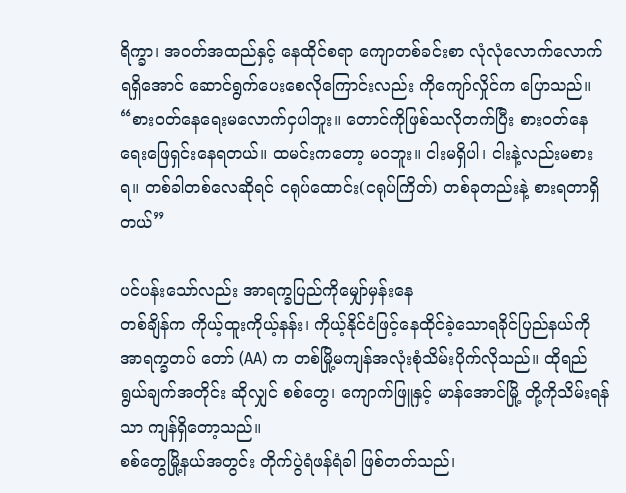ရိက္ခာ၊ အဝတ်အထည်နှင့် နေထိုင်စရာ ကျောတစ်ခင်းစာ လုံလုံလောက်လောက်ရရှိအောင် ဆောင်ရွက်ပေးစေလိုကြောင်းလည်း ကိုကျော်လှိုင်က ပြောသည်။
“စားဝတ်နေရေးမလောက်ငှပါဘူး။ တောင်ကိုဖြစ်သလိုတက်ပြီး စားဝတ်နေရေးဖြေရှင်းနေရတယ်။ ထမင်းကတော့ မဝဘူး။ ငါးမရှိပါ၊ ငါးနဲ့လည်းမစားရ။ တစ်ခါတစ်လေဆိုရင် ငရုပ်ထောင်း(ငရုပ်ကြိတ်) တစ်ခုတည်းနဲ့ စားရတာရှိတယ်”

ပင်ပန်းသော်လည်း အာရက္ခပြည်ကိုမျှော်မှန်းနေ
တစ်ချိန်က ကိုယ့်ထူးကိုယ့်နန်း၊ ကိုယ့်နိုင်ငံဖြင့်နေထိုင်ခဲ့သောရခိုင်ပြည်နယ်ကို အာရက္ခတပ် တော် (AA) က တစ်မြို့မကျန်အလုံးစုံသိမ်းပိုက်လိုသည်။ ထိုရည်ရွယ်ချက်အတိုင်း ဆိုလျှင် စစ်တွေ၊ ကျောက်ဖြူနှင့် မာန်အောင်မြို့ တို့ကိုသိမ်းရန်သာ ကျန်ရှိတော့သည်။
စစ်တွေမြို့နယ်အတွင်း တိုက်ပွဲရံဖန်ရံခါ ဖြစ်တတ်သည်၊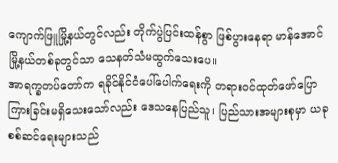ကျောက်ဖြူမြို့နယ်တွင်လည်း တိုက်ပွဲပြင်းထန်စွာ ဖြစ်ပွားနေရာ မာန်အောင်မြို့နယ်တစ်ခုတွင်သာ သေနတ်သံမထွက်သေးပေ။
အာရက္ခတပ်တော်က ရခိုင်နိုင်ငံပေါ်ပေါက်ရေးကို တရားဝင်ထုတ်ဖော်ပြောကြားခြင်းမရှိသေးသော်လည်း ဒေသနေပြည်သူ၊ ပြည်သားအများစုမှာ ယခုစစ်ဆင်ရေးများသည်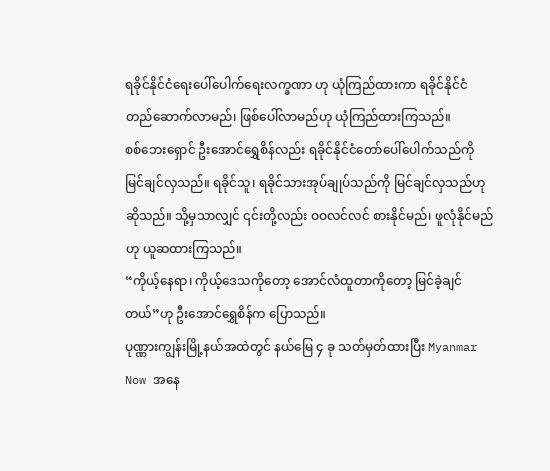ရခိုင်နိုင်ငံရေးပေါ်ပေါက်ရေးလက္ခဏာ ဟု ယုံကြည်ထားကာ ရခိုင်နိုင်ငံတည်ဆောက်လာမည်၊ ဖြစ်ပေါ်လာမည်ဟု ယုံကြည်ထားကြသည်။
စစ်ဘေးရှောင် ဦးအောင်ရွှေစိန်လည်း ရခိုင်နိုင်ငံတော်ပေါ်ပေါက်သည်ကို မြင်ချင်လှသည်။ ရခိုင်သူ၊ ရခိုင်သားအုပ်ချုပ်သည်ကို မြင်ချင်လှသည်ဟု ဆိုသည်။ သို့မှသာလျှင် ၎င်းတို့လည်း ဝဝလင်လင် စားနိုင်မည်၊ ဖူလုံနိုင်မည်ဟု ယူဆထားကြသည်။
“ကိုယ့်နေရာ၊ ကိုယ့်ဒေသကိုတော့ အောင်လံထူတာကိုတော့ မြင်ခဲ့ချင်တယ်”ဟု ဦးအောင်ရွှေစိန်က ပြောသည်။
ပုဏ္ဏားကျွန်းမြို့နယ်အထဲတွင် နယ်မြေ ၄ ခု သတ်မှတ်ထားပြီး Myanmar Now အနေ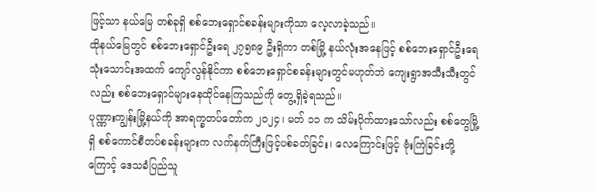ဖြင့်သာ နယ်မြေ တစ်ခုရှိ စစ်ဘေးရှောင်စခန်းများကိုသာ လေ့လာခဲ့သည်။
ထိုနယ်မြေတွင် စစ်ဘေးရှောင်ဦးရေ ၂၇၅၈၉ ဦးရှိကာ တစ်မြို့ နယ်လုံးအနေဖြင့် စစ်ဘေးရှောင်ဦးရေ သုံးသောင်းအထက် ကျော်လွန်နိုင်ကာ စစ်ဘေးရှောင်စခန်းများတွင်မဟုတ်ဘဲ ကျေးရွာအသီးသီးတွင် လည်း စစ်ဘေးရှောင်များနေထိုင်နေကြသည်ကို တွေ့ရှိခဲ့ရသည်။
ပုဏ္ဏားကျွန်းမြို့နယ်ကို အာရက္ခတပ်တော်က ၂၀၂၄၊ မတ် ၁၁ က သိမ်းပိုက်ထားသော်လည်း စစ်တွေမြို့ရှိ စစ်ကောင်စီတပ်စခန်းများက လက်နက်ကြီးဖြင့်ပစ်ခတ်ခြင်း၊ လေကြောင်းဖြင့် ဗုံးကြဲခြင်းတို့ကြောင့် ဒေသခံပြည်သူ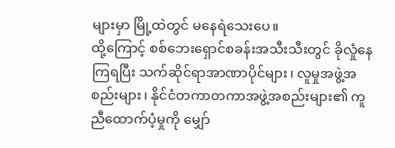များမှာ မြို့ထဲတွင် မနေရဲသေးပေ။
ထို့ကြောင့် စစ်ဘေးရှောင်စခန်းအသီးသီးတွင် ခိုလှုံနေကြရပြီး သက်ဆိုင်ရာအာဏာပိုင်များ၊ လူမှုအဖွဲ့အစည်းများ၊ နိုင်ငံတကာတကာအဖွဲ့အစည်းများ၏ ကူညီထောက်ပံ့မှုကို မျှော်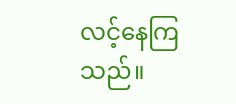လင့်နေကြသည်။